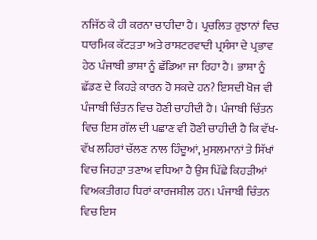ਨਜਿੱਠ ਕੇ ਹੀ ਕਰਨਾ ਚਾਹੀਦਾ ਹੈ। ਪ੍ਰਚਲਿਤ ਰੁਝਾਨਾਂ ਵਿਚ ਧਾਰਮਿਕ ਕੱਟੜਤਾ ਅਤੇ ਰਾਸ਼ਟਰਵਾਦੀ ਪ੍ਰਸੰਸਾ ਦੇ ਪ੍ਰਭਾਵ ਹੇਠ ਪੰਜਾਬੀ ਭਾਸ਼ਾ ਨੂੰ ਛੱਡਿਆ ਜਾ ਰਿਹਾ ਹੈ। ਭਾਸ਼ਾ ਨੂੰ ਛੱਡਣ ਦੇ ਕਿਹੜੇ ਕਾਰਨ ਹੋ ਸਕਦੇ ਹਨ? ਇਸਦੀ ਖੋਜ ਵੀ ਪੰਜਾਬੀ ਚਿੰਤਨ ਵਿਚ ਹੋਣੀ ਚਾਹੀਦੀ ਹੈ। ਪੰਜਾਬੀ ਚਿੰਤਨ ਵਿਚ ਇਸ ਗੱਲ ਦੀ ਪਛਾਣ ਵੀ ਹੋਣੀ ਚਾਹੀਦੀ ਹੈ ਕਿ ਵੱਖ-ਵੱਖ ਲਹਿਰਾਂ ਚੱਲਣ ਨਾਲ ਹਿੰਦੂਆਂ, ਮੁਸਲਮਾਨਾਂ ਤੇ ਸਿੱਖਾਂ ਵਿਚ ਜਿਹੜਾ ਤਣਾਅ ਵਧਿਆ ਹੈ ਉਸ ਪਿੱਛੇ ਕਿਹੜੀਆਂ ਵਿਅਕਤੀਗਹ ਧਿਰਾਂ ਕਾਰਜਸ਼ੀਲ ਹਨ। ਪੰਜਾਬੀ ਚਿੰਤਨ ਵਿਚ ਇਸ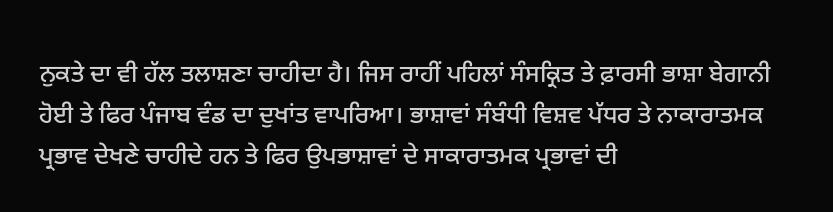ਨੁਕਤੇ ਦਾ ਵੀ ਹੱਲ ਤਲਾਸ਼ਣਾ ਚਾਹੀਦਾ ਹੈ। ਜਿਸ ਰਾਹੀਂ ਪਹਿਲਾਂ ਸੰਸਕ੍ਰਿਤ ਤੇ ਫ਼ਾਰਸੀ ਭਾਸ਼ਾ ਬੇਗਾਨੀ ਹੋਈ ਤੇ ਫਿਰ ਪੰਜਾਬ ਵੰਡ ਦਾ ਦੁਖਾਂਤ ਵਾਪਰਿਆ। ਭਾਸ਼ਾਵਾਂ ਸੰਬੰਧੀ ਵਿਸ਼ਵ ਪੱਧਰ ਤੇ ਨਾਕਾਰਾਤਮਕ ਪ੍ਰਭਾਵ ਦੇਖਣੇ ਚਾਹੀਦੇ ਹਨ ਤੇ ਫਿਰ ਉਪਭਾਸ਼ਾਵਾਂ ਦੇ ਸਾਕਾਰਾਤਮਕ ਪ੍ਰਭਾਵਾਂ ਦੀ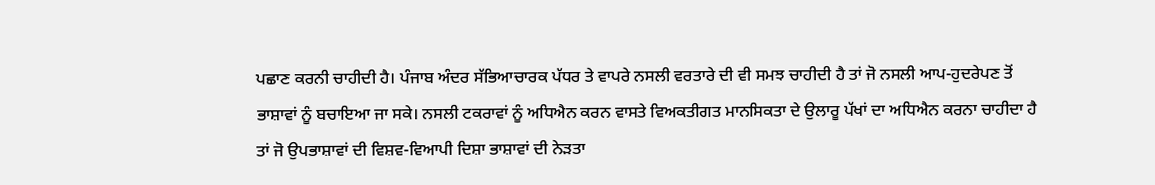ਪਛਾਣ ਕਰਨੀ ਚਾਹੀਦੀ ਹੈ। ਪੰਜਾਬ ਅੰਦਰ ਸੱਭਿਆਚਾਰਕ ਪੱਧਰ ਤੇ ਵਾਪਰੇ ਨਸਲੀ ਵਰਤਾਰੇ ਦੀ ਵੀ ਸਮਝ ਚਾਹੀਦੀ ਹੈ ਤਾਂ ਜੋ ਨਸਲੀ ਆਪ-ਹੁਦਰੇਪਣ ਤੋਂ ਭਾਸ਼ਾਵਾਂ ਨੂੰ ਬਚਾਇਆ ਜਾ ਸਕੇ। ਨਸਲੀ ਟਕਰਾਵਾਂ ਨੂੰ ਅਧਿਐਨ ਕਰਨ ਵਾਸਤੇ ਵਿਅਕਤੀਗਤ ਮਾਨਸਿਕਤਾ ਦੇ ਉਲਾਰੂ ਪੱਖਾਂ ਦਾ ਅਧਿਐਨ ਕਰਨਾ ਚਾਹੀਦਾ ਹੈ ਤਾਂ ਜੋ ਉਪਭਾਸ਼ਾਵਾਂ ਦੀ ਵਿਸ਼ਵ-ਵਿਆਪੀ ਦਿਸ਼ਾ ਭਾਸ਼ਾਵਾਂ ਦੀ ਨੇੜਤਾ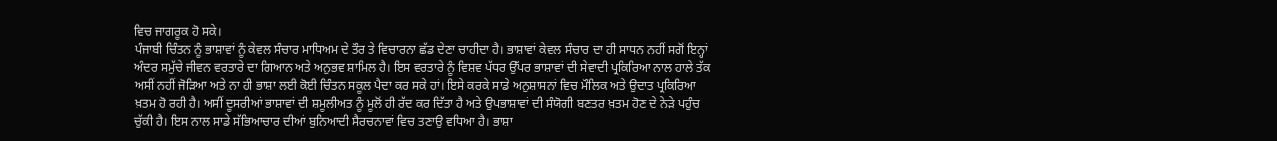ਵਿਚ ਜਾਗਰੂਕ ਹੋ ਸਕੇ।
ਪੰਜਾਬੀ ਚਿੰਤਨ ਨੂੰ ਭਾਸ਼ਾਵਾਂ ਨੂੰ ਕੇਵਲ ਸੰਚਾਰ ਮਾਧਿਅਮ ਦੇ ਤੌਰ ਤੇ ਵਿਚਾਰਨਾ ਛੱਡ ਦੇਣਾ ਚਾਹੀਦਾ ਹੈ। ਭਾਸ਼ਾਵਾਂ ਕੇਵਲ ਸੰਚਾਰ ਦਾ ਹੀ ਸਾਧਨ ਨਹੀਂ ਸਗੋਂ ਇਨ੍ਹਾਂ ਅੰਦਰ ਸਮੁੱਚੇ ਜੀਵਨ ਵਰਤਾਰੇ ਦਾ ਗਿਆਨ ਅਤੇ ਅਨੁਭਵ ਸ਼ਾਮਿਲ ਹੈ। ਇਸ ਵਰਤਾਰੇ ਨੂੰ ਵਿਸ਼ਵ ਪੱਧਰ ਉੱਪਰ ਭਾਸ਼ਾਵਾਂ ਦੀ ਸੇਵਾਦੀ ਪ੍ਰਕਿਰਿਆ ਨਾਲ ਹਾਲੇ ਤੱਕ ਅਸੀਂ ਨਹੀਂ ਜੋੜਿਆ ਅਤੇ ਨਾ ਹੀ ਭਾਸ਼ਾ ਲਈ ਕੋਈ ਚਿੰਤਨ ਸਕੂਲ ਪੈਦਾ ਕਰ ਸਕੇ ਹਾਂ। ਇਸੇ ਕਰਕੇ ਸਾਡੇ ਅਨੁਸ਼ਾਸਨਾਂ ਵਿਚ ਮੌਲਿਕ ਅਤੇ ਉਦਾਤ ਪ੍ਰਕਿਰਿਆ ਖ਼ਤਮ ਹੋ ਰਹੀ ਹੈ। ਅਸੀਂ ਦੂਸਰੀਆਂ ਭਾਸ਼ਾਵਾਂ ਦੀ ਸ਼ਮੂਲੀਅਤ ਨੂੰ ਮੂਲੋਂ ਹੀ ਰੱਦ ਕਰ ਦਿੱਤਾ ਹੈ ਅਤੇ ਉਪਭਾਸ਼ਾਵਾਂ ਦੀ ਸੰਯੋਗੀ ਬਣਤਰ ਖ਼ਤਮ ਹੋਣ ਦੇ ਨੇੜੇ ਪਹੁੰਚ ਚੁੱਕੀ ਹੈ। ਇਸ ਨਾਲ ਸਾਡੇ ਸੱਭਿਆਚਾਰ ਦੀਆਂ ਬੁਨਿਆਦੀ ਸੈਰਚਨਾਵਾਂ ਵਿਚ ਤਣਾਉ ਵਧਿਆ ਹੈ। ਭਾਸ਼ਾ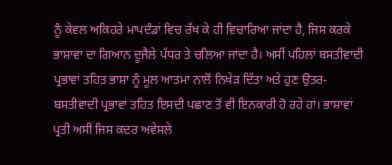ਨੂੰ ਕੇਵਲ ਅਕਿਹਰੇ ਮਾਪਦੰਡਾਂ ਵਿਚ ਰੱਖ ਕੇ ਹੀ ਵਿਚਾਰਿਆ ਜਾਂਦਾ ਹੈ, ਜਿਸ ਕਰਕੇ ਭਾਸ਼ਾਵਾਂ ਦਾ ਗਿਆਨ ਦੂਜੈਲੇ ਪੱਧਰ ਤੇ ਚਲਿਆ ਜਾਂਦਾ ਹੈ। ਅਸੀਂ ਪਹਿਲਾਂ ਬਸਤੀਵਾਦੀ ਪ੍ਰਭਾਵਾਂ ਤਹਿਤ ਭਾਸ਼ਾ ਨੂੰ ਮੂਲ ਆਤਮਾ ਨਾਲੋਂ ਨਿਖੇੜ ਦਿੱਤਾ ਅਤੇ ਹੁਣ ਉਤਰ-ਬਸਤੀਵਾਦੀ ਪ੍ਰਭਾਵਾਂ ਤਹਿਤ ਇਸਦੀ ਪਛਾਣ ਤੋਂ ਵੀ ਇਨਕਾਰੀ ਹੋ ਰਹੇ ਹਾਂ। ਭਾਸ਼ਾਵਾਂ ਪ੍ਰਤੀ ਅਸੀਂ ਜਿਸ ਕਦਰ ਅਵੇਸਲੇ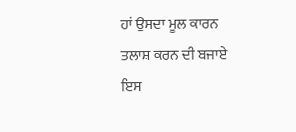ਹਾਂ ਉਸਦਾ ਮੂਲ ਕਾਰਨ ਤਲਾਸ਼ ਕਰਨ ਦੀ ਬਜਾਏ ਇਸ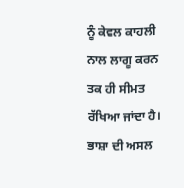ਨੂੰ ਕੇਵਲ ਕਾਹਲੀ ਨਾਲ ਲਾਗੂ ਕਰਨ ਤਕ ਹੀ ਸੀਮਤ ਰੱਖਿਆ ਜਾਂਦਾ ਹੈ। ਭਾਸ਼ਾ ਦੀ ਅਸਲ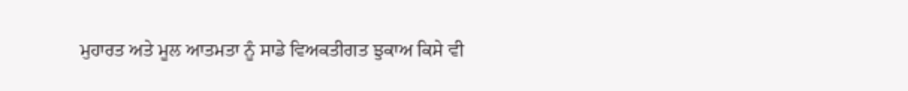ਮੁਹਾਰਤ ਅਤੇ ਮੂਲ ਆਤਮਤਾ ਨੂੰ ਸਾਡੇ ਵਿਅਕਤੀਗਤ ਝੁਕਾਅ ਕਿਸੇ ਵੀ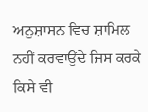ਅਨੁਸ਼ਾਸਨ ਵਿਚ ਸ਼ਾਮਿਲ ਨਹੀਂ ਕਰਵਾਉਂਦੇ ਜਿਸ ਕਰਕੇ ਕਿਸੇ ਵੀ